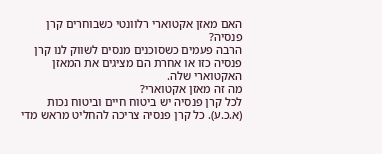האם מאזן אקטוארי רלוונטי כשבוחרים קרן פנסיה?
הרבה פעמים כשסוכנים מנסים לשווק לנו קרן פנסיה כזו או אחרת הם מציגים את המאזן האקטוארי שלה.
מה זה מאזן אקטוארי?
לכל קרן פנסיה יש ביטוח חיים וביטוח נכות (א.כ.ע). כל קרן פנסיה צריכה להחליט מראש מדי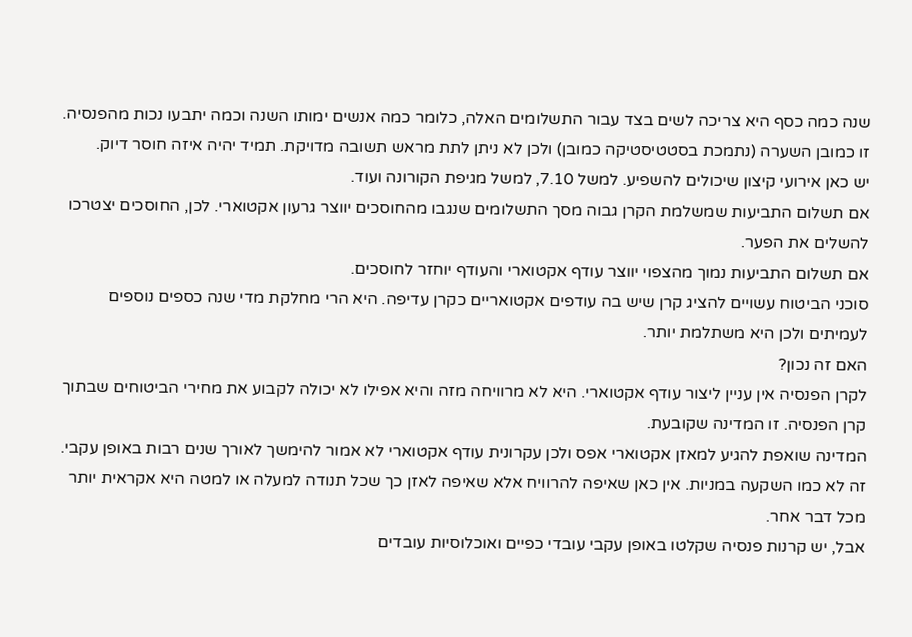שנה כמה כסף היא צריכה לשים בצד עבור התשלומים האלה, כלומר כמה אנשים ימותו השנה וכמה יתבעו נכות מהפנסיה.
זו כמובן השערה (נתמכת בסטטיסטיקה כמובן) ולכן לא ניתן לתת מראש תשובה מדויקת. תמיד יהיה איזה חוסר דיוק.
יש כאן אירועי קיצון שיכולים להשפיע. למשל 7.10, למשל מגיפת הקורונה ועוד.
אם תשלום התביעות שמשלמת הקרן גבוה מסך התשלומים שנגבו מהחוסכים יווצר גרעון אקטוארי. לכן, החוסכים יצטרכו להשלים את הפער.
אם תשלום התביעות נמוך מהצפוי יווצר עודף אקטוארי והעודף יוחזר לחוסכים.
סוכני הביטוח עשויים להציג קרן שיש בה עודפים אקטואריים כקרן עדיפה. היא הרי מחלקת מדי שנה כספים נוספים לעמיתים ולכן היא משתלמת יותר.
האם זה נכון?
לקרן הפנסיה אין עניין ליצור עודף אקטוארי. היא לא מרוויחה מזה והיא אפילו לא יכולה לקבוע את מחירי הביטוחים שבתוך קרן הפנסיה. זו המדינה שקובעת.
המדינה שואפת להגיע למאזן אקטוארי אפס ולכן עקרונית עודף אקטוארי לא אמור להימשך לאורך שנים רבות באופן עקבי.
זה לא כמו השקעה במניות. אין כאן שאיפה להרוויח אלא שאיפה לאזן כך שכל תנודה למעלה או למטה היא אקראית יותר מכל דבר אחר.
אבל, יש קרנות פנסיה שקלטו באופן עקבי עובדי כפיים ואוכלוסיות עובדים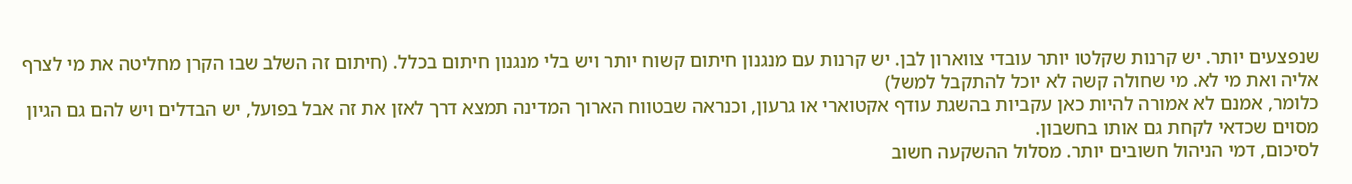שנפצעים יותר. יש קרנות שקלטו יותר עובדי צווארון לבן. יש קרנות עם מנגנון חיתום קשוח יותר ויש בלי מנגנון חיתום בכלל. (חיתום זה השלב שבו הקרן מחליטה את מי לצרף אליה ואת מי לא. מי שחולה קשה לא יוכל להתקבל למשל)
כלומר, אמנם לא אמורה להיות כאן עקביות בהשגת עודף אקטוארי או גרעון, וכנראה שבטווח הארוך המדינה תמצא דרך לאזן את זה אבל בפועל, יש הבדלים ויש להם גם הגיון מסוים שכדאי לקחת גם אותו בחשבון.
לסיכום, דמי הניהול חשובים יותר. מסלול ההשקעה חשוב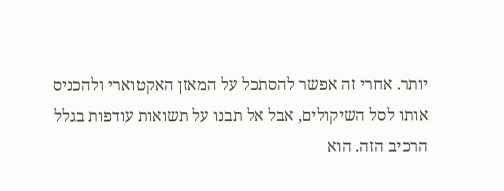יותר. אחרי זה אפשר להסתכל על המאזן האקטוארי ולהכניס אותו לסל השיקולים, אבל אל תבנו על תשואות עודפות בגלל הרכיב הזה. הוא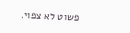פשוט לא צפוי.